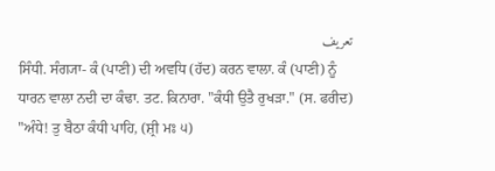تعریف
ਸਿੰਧੀ. ਸੰਗ੍ਯਾ- ਕੰ (ਪਾਣੀ) ਦੀ ਅਵਧਿ (ਹੱਦ) ਕਰਨ ਵਾਲਾ. ਕੰ (ਪਾਣੀ) ਨੂੰ ਧਾਰਨ ਵਾਲਾ ਨਦੀ ਦਾ ਕੰਢਾ. ਤਟ. ਕਿਨਾਰਾ. "ਕੰਧੀ ਉਤੈ ਰੁਖੜਾ." (ਸ. ਫਰੀਦ) "ਅੰਧੇ! ਤੁ ਬੈਠਾ ਕੰਧੀ ਪਾਹਿ, (ਸ਼੍ਰੀ ਮਃ ੫)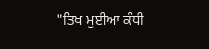"ਤਿਖ ਮੁਈਆ ਕੰਧੀ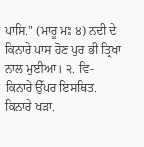ਪਾਸਿ." (ਮਾਰੂ ਮਃ ੪) ਨਦੀ ਦੇ ਕਿਨਾਰੇ ਪਾਸ ਹੋਣ ਪੁਰ ਭੀ ਤ੍ਰਿਖਾ ਨਾਲ ਮੁਈਆ। ੨. ਵਿ- ਕਿਨਾਰੇ ਉੱਪਰ ਇਸਥਿਤ. ਕਿਨਾਰੇ ਖੜਾ.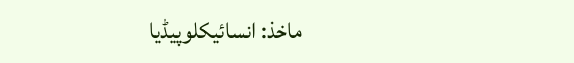ماخذ: انسائیکلوپیڈیا